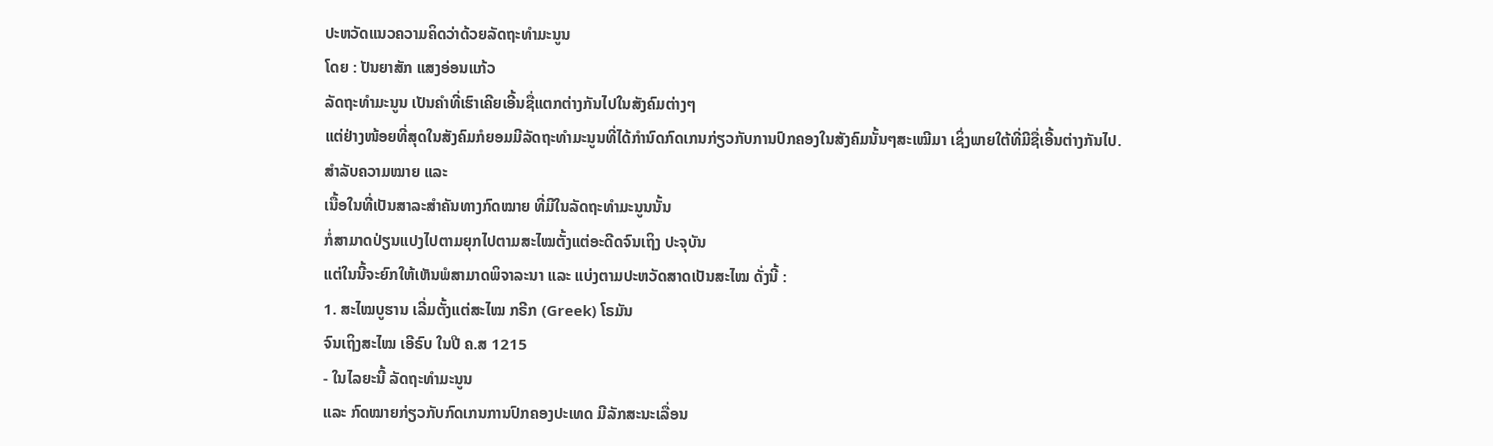ປະຫວັດແນວຄວາມຄິດວ່າດ້ວຍລັດຖະທຳມະນູນ
ໂດຍ : ປັນຍາສັກ ແສງອ່ອນແກ້ວ
ລັດຖະທຳມະນູນ ເປັນຄຳທີ່ເຮົາເຄີຍເອີ້ນຊື່ແຕກຕ່າງກັນໄປໃນສັງຄົມຕ່າງໆ
ແຕ່ຢ່າງໜ້ອຍທີ່ສຸດໃນສັງຄົມກໍຍອມມີລັດຖະທຳມະນູນທີ່ໄດ້ກຳນົດກົດເກນກ່ຽວກັບການປົກຄອງໃນສັງຄົມນັ້ນໆສະເໝີມາ ເຊິ່ງພາຍໃຕ້ທີ່ມີຊື່ເອີ້ນຕ່າງກັນໄປ.
ສຳລັບຄວາມໝາຍ ແລະ
ເນື້ອໃນທີ່ເປັນສາລະສຳຄັນທາງກົດໝາຍ ທີ່ມີໃນລັດຖະທຳມະນູນນັ້ນ
ກໍ່ສາມາດປ່ຽນແປງໄປຕາມຍຸກໄປຕາມສະໄໝຕັ້ງແຕ່ອະດີດຈົນເຖິງ ປະຈຸບັນ
ແຕ່ໃນນີ້ຈະຍົກໃຫ້ເຫັນພໍສາມາດພິຈາລະນາ ແລະ ແບ່ງຕາມປະຫວັດສາດເປັນສະໄໝ ດັ່ງນີ້ :
1. ສະໄໝບູຮານ ເລີ່ມຕັ້ງແຕ່ສະໄໝ ກຣີກ (Greek) ໂຣມັນ
ຈົນເຖິງສະໄໝ ເອີຣົບ ໃນປີ ຄ.ສ 1215
- ໃນໄລຍະນີ້ ລັດຖະທຳມະນູນ
ແລະ ກົດໝາຍກ່ຽວກັບກົດເກນການປົກຄອງປະເທດ ມີລັກສະນະເລື່ອນ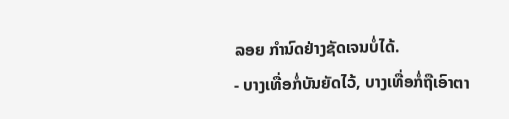ລອຍ ກຳນົດຢ່າງຊັດເຈນບໍ່ໄດ້.
- ບາງເທື່ອກໍ່ບັນຍັດໄວ້, ບາງເທື່ອກໍ່ຖືເອົາຕາ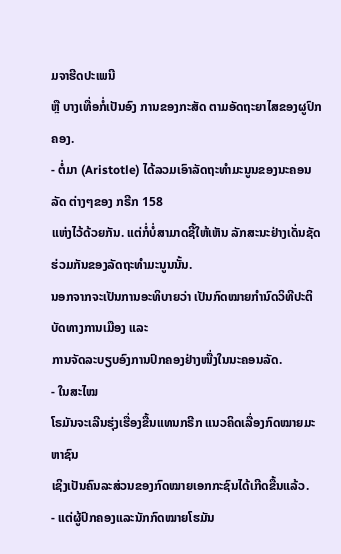ມຈາຮີດປະເພນີ
ຫຼື ບາງເທື່ອກໍ່ເປັນອົງ ການຂອງກະສັດ ຕາມອັດຖະຍາໄສຂອງຜູປົກຄອງ.
- ຕໍ່ມາ (Aristotle) ໄດ້ລວມເອົາລັດຖະທຳມະນູນຂອງນະຄອນລັດ ຕ່າງໆຂອງ ກຣີກ 158
ແຫ່ງໄວ້ດ້ວຍກັນ. ແຕ່ກໍ່ບໍ່ສາມາດຊີ້ໃຫ້ເຫັນ ລັກສະນະຢ່າງເດັ່ນຊັດຮ່ວມກັນຂອງລັດຖະທຳມະນູນນັ້ນ.
ນອກຈາກຈະເປັນການອະທິບາຍວ່າ ເປັນກົດໝາຍກຳນົດວິທີປະຕິບັດທາງການເມືອງ ແລະ
ການຈັດລະບຽບອົງການປົກຄອງຢ່າງໜື່ງໃນນະຄອນລັດ.
- ໃນສະໄໝ
ໂຣມັນຈະເລີນຮຸ່ງເຮື່ອງຂື້ນແທນກຣີກ ແນວຄິດເລື່ອງກົດໝາຍມະຫາຊົນ
ເຊິງເປັນຄົນລະສ່ວນຂອງກົດໝາຍເອກກະຊົນໄດ້ເກີດຂື້ນແລ້ວ.
- ແຕ່ຜູ້ປົກຄອງແລະນັກກົດໝາຍໂຮມັນ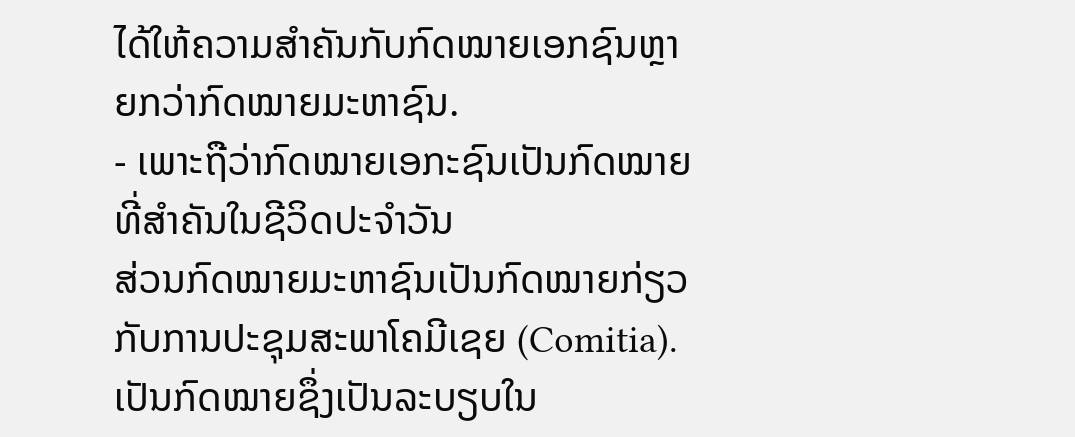ໄດ້ໃຫ້ຄວາມສຳຄັນກັບກົດໝາຍເອກຊົນຫຼາຍກວ່າກົດໝາຍມະຫາຊົນ.
- ເພາະຖືວ່າກົດໝາຍເອກະຊົນເປັນກົດໝາຍທີ່ສຳຄັນໃນຊີວິດປະຈຳວັນ
ສ່ວນກົດໝາຍມະຫາຊົນເປັນກົດໝາຍກ່ຽວກັບການປະຊຸມສະພາໂຄມີເຊຍ (Comitia). ເປັນກົດໝາຍຊຶ່ງເປັນລະບຽບໃນ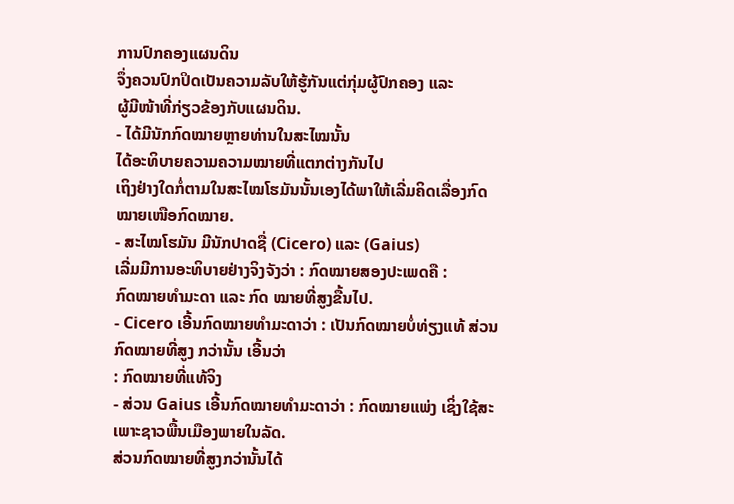ການປົກຄອງແຜນດິນ
ຈຶ່ງຄວນປົກປິດເປັນຄວາມລັບໃຫ້ຮູ້ກັນແຕ່ກຸ່ມຜູ້ປົກຄອງ ແລະ
ຜູ້ມີໜ້າທີ່ກ່ຽວຂ້ອງກັບແຜນດິນ.
- ໄດ້ມີນັກກົດໝາຍຫຼາຍທ່ານໃນສະໄໝນັ້ນ
ໄດ້ອະທິບາຍຄວາມຄວາມໝາຍທີ່ແຕກຕ່າງກັນໄປ
ເຖິງຢ່າງໃດກໍ່ຕາມໃນສະໄໝໂຮມັນນັ້ນເອງໄດ້ພາໃຫ້ເລີ່ມຄິດເລື່ອງກົດໝາຍເໜືອກົດໝາຍ.
- ສະໄໝໂຮມັນ ມີນັກປາດຊື່ (Cicero) ແລະ (Gaius)
ເລີ່ມມີການອະທິບາຍຢ່າງຈິງຈັງວ່າ : ກົດໝາຍສອງປະເພດຄື :
ກົດໝາຍທຳມະດາ ແລະ ກົດ ໝາຍທີ່ສູງຂື້ນໄປ.
- Cicero ເອີ້ນກົດໝາຍທຳມະດາວ່າ : ເປັນກົດໝາຍບໍ່ທ່ຽງແທ້ ສ່ວນກົດໝາຍທີ່ສູງ ກວ່ານັ້ນ ເອີ້ນວ່າ
: ກົດໝາຍທີ່ແທ້ຈິງ
- ສ່ວນ Gaius ເອີ້ນກົດໝາຍທຳມະດາວ່າ : ກົດໝາຍແພ່ງ ເຊິ່ງໃຊ້ສະເພາະຊາວພື້ນເມືອງພາຍໃນລັດ.
ສ່ວນກົດໝາຍທີ່ສູງກວ່ານັ້ນໄດ້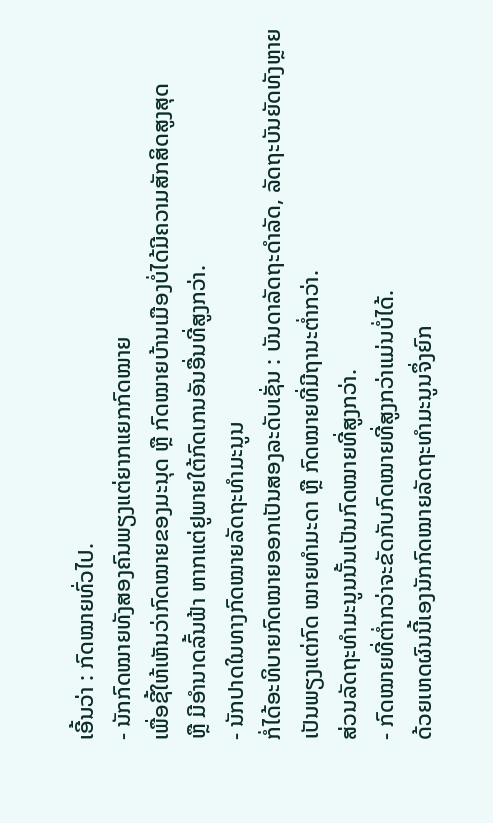ເອີ້ນວ່າ : ກົດໝາຍທົ່ວໄປ.
- ນັກກົດໝາຍທັງສອງຄົນພຽງແຕ່ຍາກແຍກກົດໝາຍ
ເພື່ອຊີ້ໃຫ້ເຫັນວ່າກົດໝາຍຂອງມະນຸດ ຫຼື ກົດໝາຍບ້ານເມືອງບໍ່ໄດ້ມີຄວາມສັກສິດສູງສຸດ
ຫຼື ມີອຳນາດລົ້ນຟ້າ ຫາກແຕ່ຢູພາຍໃຕ້ກົດເກນອັນອື່ນທີ່ສູງກວ່າ.
- ນັກປາດໃນທາງກົດໝາຍລັດຖະທຳມະນູນ
ກໍ່ໄດ້ອະທິບາຍກົດໝາຍອອກເປັນສອງລະດັບເຊັ່ນ : ບັນດາລັດຖະດຳລັດ, ລັດຖະບັນຍັດທັງຫຼາຍ
ເປັນພຽງແຕ່ກົດ ໝາຍທຳມະດາ ຫຼື ກົດໝາຍທີ່ມີຖານະຕ່ຳກວ່າ.
ສ່ວນລັດຖະທຳມະນູນນັ້ນເປັນກົດໝາຍທີ່ສູງກວ່າ.
- ກົດໝາຍທີ່ຕ່ຳກວ່າຈະຂັດກັບກົດໝາຍທີ່ສູງກວ່າແມ່ນບໍ່ໄດ້.
ດ້ວຍເຫດຜົນນີ້ເອງນັກກົດໝາຍລັດຖະທຳມະນູນຈຶ່ງຍົກ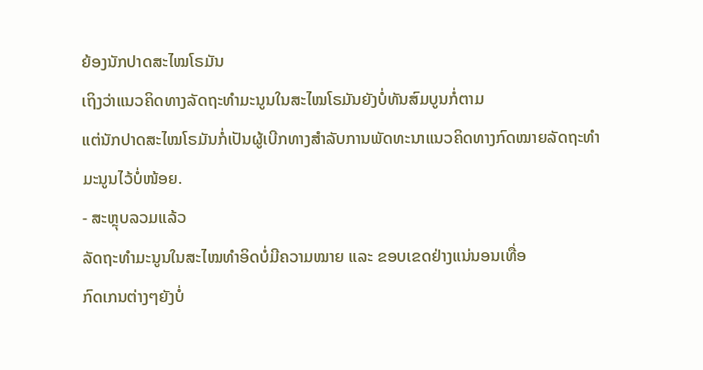ຍ້ອງນັກປາດສະໄໝໂຣມັນ
ເຖິງວ່າແນວຄິດທາງລັດຖະທຳມະນູນໃນສະໄໝໂຣມັນຍັງບໍ່ທັນສົມບູນກໍ່ຕາມ
ແຕ່ນັກປາດສະໄໝໂຣມັນກໍ່ເປັນຜູ້ເບີກທາງສຳລັບການພັດທະນາແນວຄິດທາງກົດໝາຍລັດຖະທຳມະນູນໄວ້ບໍ່ໜ້ອຍ.
- ສະຫຼຸບລວມແລ້ວ
ລັດຖະທຳມະນູນໃນສະໄໝທຳອິດບໍ່ມີຄວາມໝາຍ ແລະ ຂອບເຂດຢ່າງແນ່ນອນເທື່ອ
ກົດເກນຕ່າງໆຍັງບໍ່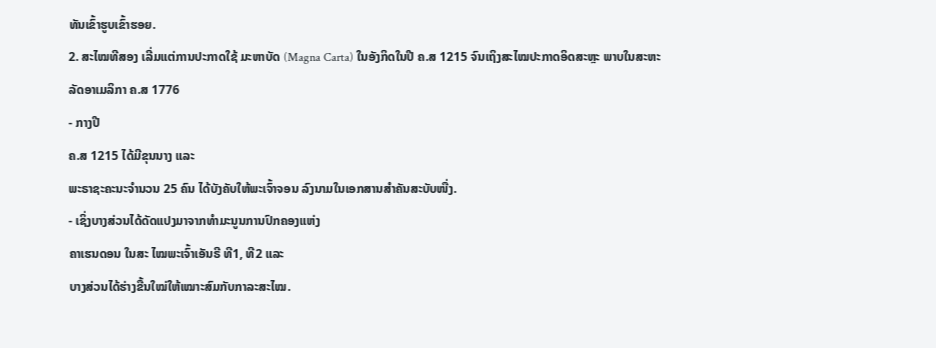ທັນເຂົ້າຮູບເຂົ້າຮອຍ.
2. ສະໄໝທີສອງ ເລີ່ມແຕ່ການປະກາດໃຊ້ ມະຫາບັດ (Magna Carta) ໃນອັງກິດໃນປີ ຄ.ສ 1215 ຈົນເຖິງສະໄໝປະກາດອິດສະຫຼະ ພາບໃນສະຫະ
ລັດອາເມລິກາ ຄ.ສ 1776
- ກາງປີ
ຄ.ສ 1215 ໄດ້ມີຂຸນນາງ ແລະ
ພະຣາຊະຄະນະຈຳນວນ 25 ຄົນ ໄດ້ບັງຄັບໃຫ້ພະເຈົ້າຈອນ ລົງນາມໃນເອກສານສຳຄັນສະບັບໜື່ງ.
- ເຊິ່ງບາງສ່ວນໄດ້ດັດແປງມາຈາກທຳມະນູນການປົກຄອງແຫ່ງ
ຄາເຮນດອນ ໃນສະ ໄໝພະເຈົ້າເອັນຣີ ທີ1, ທີ2 ແລະ
ບາງສ່ວນໄດ້ຮ່າງຂື້ນໃໝ່ໃຫ້ເໝາະສົມກັບກາລະສະໄໝ.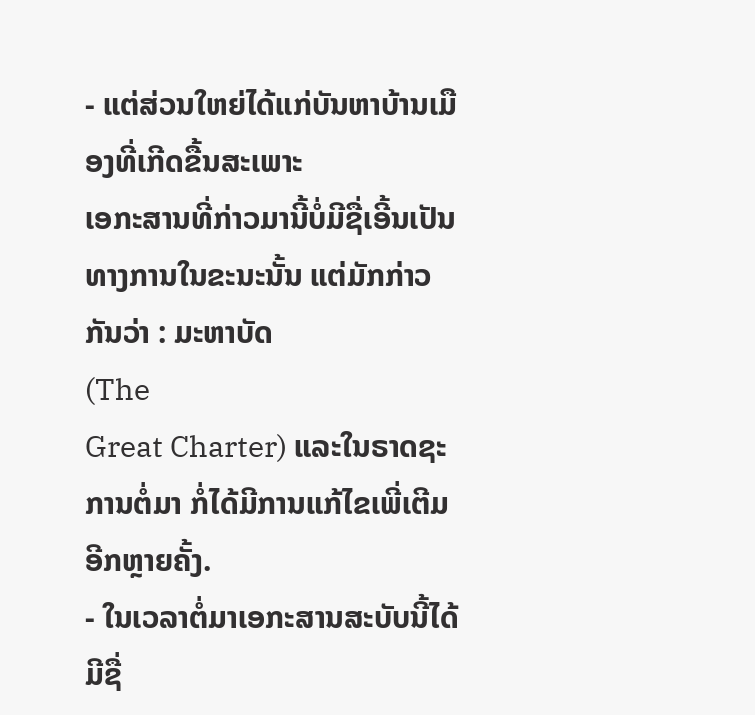- ແຕ່ສ່ວນໃຫຍ່ໄດ້ແກ່ບັນຫາບ້ານເມືອງທີ່ເກີດຂື້ນສະເພາະ
ເອກະສານທີ່ກ່າວມານີ້ບໍ່ມີຊື່ເອີ້ນເປັນທາງການໃນຂະນະນັ້ນ ແຕ່ມັກກ່າວກັນວ່າ : ມະຫາບັດ
(The
Great Charter) ແລະໃນຣາດຊະການຕໍ່ມາ ກໍ່ໄດ້ມີການແກ້ໄຂເພີ່ເຕີມອີກຫຼາຍຄັ້ງ.
- ໃນເວລາຕໍ່ມາເອກະສານສະບັບນີ້ໄດ້ມີຊື່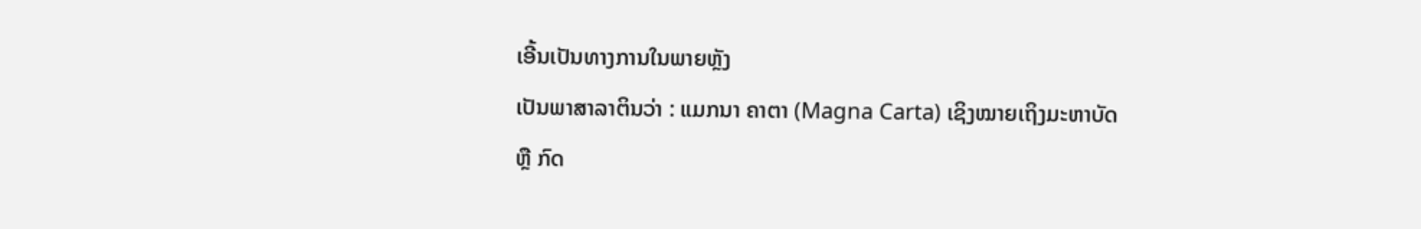ເອີ້ນເປັນທາງການໃນພາຍຫຼັງ
ເປັນພາສາລາຕິນວ່າ : ແມກນາ ຄາຕາ (Magna Carta) ເຊິງໝາຍເຖິງມະຫາບັດ
ຫຼື ກົດ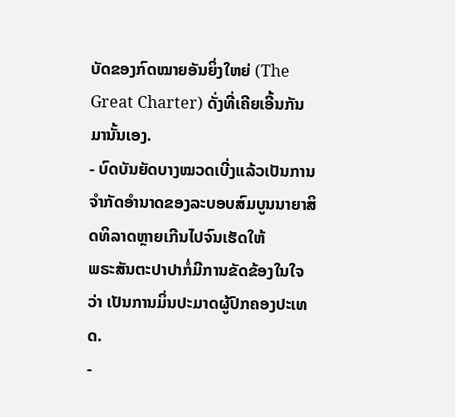ບັດຂອງກົດໝາຍອັນຍິ່ງໃຫຍ່ (The Great Charter) ດັ່ງທີ່ເຄີຍເອີ້ນກັນມານັ້ນເອງ.
- ບົດບັນຍັດບາງໝວດເບີ່ງແລ້ວເປັນການຈຳກັດອຳນາດຂອງລະບອບສົມບູນນາຍາສິດທິລາດຫຼາຍເກີນໄປຈົນເຮັດໃຫ້
ພຣະສັນຕະປາປາກໍ່ມີການຂັດຂ້ອງໃນໃຈວ່າ ເປັນການມິ່ນປະມາດຜູ້ປົກຄອງປະເທດ.
-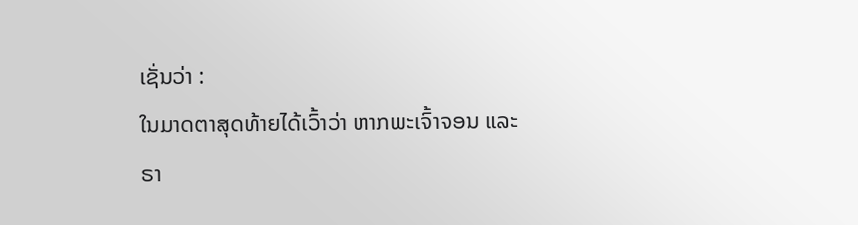ເຊັ່ນວ່າ :
ໃນມາດຕາສຸດທ້າຍໄດ້ເວົ້າວ່າ ຫາກພະເຈົ້າຈອນ ແລະ
ຣາ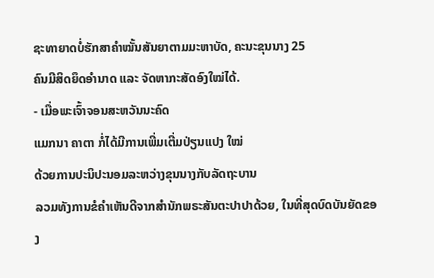ຊະທາຍາດບໍ່ຮັກສາຄຳໝັ້ນສັນຍາຕາມມະຫາບັດ, ຄະນະຂຸນນາງ 25
ຄົນມີສິດຍຶດອຳນາດ ແລະ ຈັດຫາກະສັດອົງໃໝ່ໄດ້.
- ເມື່ອພະເຈົ້າຈອນສະຫວັນນະຄົດ
ແມກນາ ຄາຕາ ກໍ່ໄດ້ມີການເພີ່ມເຕີ່ມປ່ຽນແປງ ໃໝ່
ດ້ວຍການປະນິປະນອມລະຫວ່າງຂຸນນາງກັບລັດຖະບານ
ລວມທັງການຂໍຄຳເຫັນດີຈາກສຳນັກພຣະສັນຕະປາປາດ້ວຍ, ໃນທີ່ສຸດບົດບັນຍັດຂອງ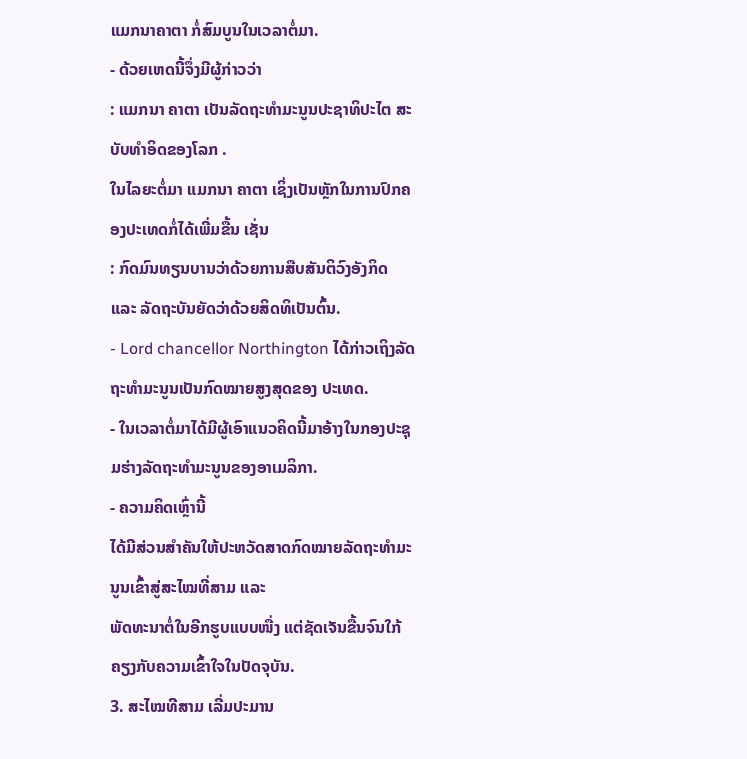ແມກນາຄາຕາ ກໍ່ສົມບູນໃນເວລາຕໍ່ມາ.
- ດ້ວຍເຫດນີ້ຈຶ່ງມີຜູ້ກ່າວວ່າ
: ແມກນາ ຄາຕາ ເປັນລັດຖະທຳມະນູນປະຊາທິປະໄຕ ສະບັບທຳອິດຂອງໂລກ .
ໃນໄລຍະຕໍ່ມາ ແມກນາ ຄາຕາ ເຊິ່ງເປັນຫຼັກໃນການປົກຄອງປະເທດກໍ່ໄດ້ເພີ່ມຂື້ນ ເຊັ່ນ
: ກົດມົນທຽນບານວ່າດ້ວຍການສືບສັນຕິວົງອັງກິດ ແລະ ລັດຖະບັນຍັດວ່າດ້ວຍສິດທິເປັນຕົ້ນ.
- Lord chancellor Northington ໄດ້ກ່າວເຖິງລັດຖະທຳມະນູນເປັນກົດໝາຍສູງສຸດຂອງ ປະເທດ.
- ໃນເວລາຕໍ່ມາໄດ້ມີຜູ້ເອົາແນວຄິດນີ້ມາອ້າງໃນກອງປະຊຸມຮ່າງລັດຖະທຳມະນູນຂອງອາເມລິກາ.
- ຄວາມຄິດເຫຼົ່ານີ້
ໄດ້ມີສ່ວນສຳຄັນໃຫ້ປະຫວັດສາດກົດໝາຍລັດຖະທຳມະນູນເຂົ້າສູ່ສະໄໝທີ່ສາມ ແລະ
ພັດທະນາຕໍ່ໃນອີກຮູບແບບໜື່ງ ແຕ່ຊັດເຈັນຂື້ນຈົນໃກ້ຄຽງກັບຄວາມເຂົ້າໃຈໃນປັດຈຸບັນ.
3. ສະໄໝທີສາມ ເລີ່ມປະມານ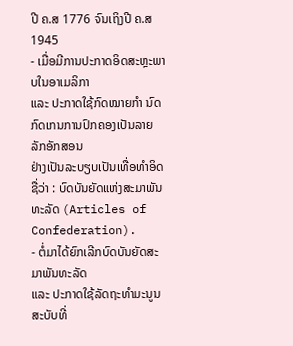ປີ ຄ.ສ 1776 ຈົນເຖິງປີ ຄ.ສ 1945
- ເມື່ອມີການປະກາດອິດສະຫຼະພາບໃນອາເມລິກາ
ແລະ ປະກາດໃຊ້ກົດໝາຍກຳ ນົດກົດເກນການປົກຄອງເປັນລາຍລັກອັກສອນ
ຢ່າງເປັນລະບຽບເປັນເທື່ອທຳອິດ ຊື່ວ່າ : ບົດບັນຍັດແຫ່ງສະມາພັນທະລັດ (Articles of
Confederation).
- ຕໍ່ມາໄດ້ຍົກເລີກບົດບັນຍັດສະມາພັນທະລັດ
ແລະ ປະກາດໃຊ້ລັດຖະທຳມະນູນສະບັບທີ່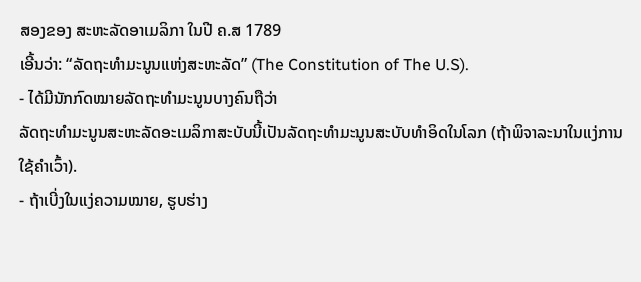ສອງຂອງ ສະຫະລັດອາເມລິກາ ໃນປີ ຄ.ສ 1789
ເອີ້ນວ່າ: “ລັດຖະທຳມະນູນແຫ່ງສະຫະລັດ” (The Constitution of The U.S).
- ໄດ້ມີນັກກົດໝາຍລັດຖະທຳມະນູນບາງຄົນຖືວ່າ
ລັດຖະທຳມະນູນສະຫະລັດອະເມລິກາສະບັບນີ້ເປັນລັດຖະທຳມະນູນສະບັບທຳອິດໃນໂລກ (ຖ້າພິຈາລະນາໃນແງ່ການໃຊ້ຄຳເວົ້າ).
- ຖ້າເບີ່ງໃນແງ່ຄວາມໝາຍ, ຮູບຮ່າງ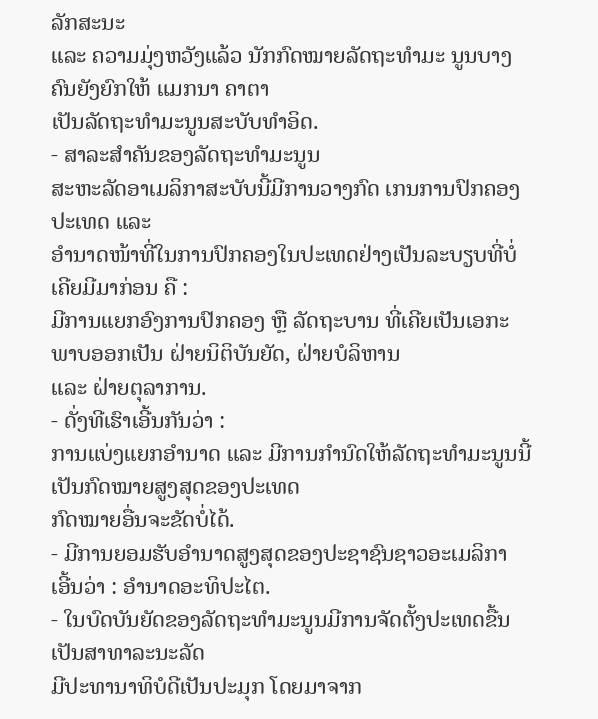ລັກສະນະ
ແລະ ຄວາມມຸ່ງຫວັງແລ້ວ ນັກກົດໝາຍລັດຖະທຳມະ ນູນບາງຄົນຍັງຍົກໃຫ້ ແມກນາ ຄາຕາ
ເປັນລັດຖະທຳມະນູນສະບັບທຳອິດ.
- ສາລະສຳຄັນຂອງລັດຖະທຳມະນູນ
ສະຫະລັດອາເມລິກາສະບັບນີ້ມີການວາງກົດ ເກນການປົກຄອງປະເທດ ແລະ
ອຳນາດໜ້າທີ່ໃນການປົກຄອງໃນປະເທດຢ່າງເປັນລະບຽບທີ່ບໍ່ເຄີຍມີມາກ່ອນ ຄື :
ມີການແຍກອົງການປົກຄອງ ຫຼື ລັດຖະບານ ທີ່ເຄີຍເປັນເອກະພາບອອກເປັນ ຝ່າຍນິຕິບັນຍັດ, ຝ່າຍບໍລິຫານ
ແລະ ຝ່າຍຕຸລາການ.
- ດັ່ງທີເຮົາເອີ້ນກັນວ່າ :
ການແບ່ງແຍກອຳນາດ ແລະ ມີການກຳນົດໃຫ້ລັດຖະທຳມະນູນນີ້ເປັນກົດໝາຍສູງສຸດຂອງປະເທດ
ກົດໝາຍອື່ນຈະຂັດບໍ່ໄດ້.
- ມີການຍອມຮັບອຳນາດສູງສຸດຂອງປະຊາຊົນຊາວອະເມລິກາ
ເອີ້ນວ່າ : ອຳນາດອະທິປະໄຕ.
- ໃນບົດບັນຍັດຂອງລັດຖະທຳມະນູນມີການຈັດຕັ້ງປະເທດຂື້ນເປັນສາທາລະນະລັດ
ມີປະທານາທິບໍດີເປັນປະມຸກ ໂດຍມາຈາກ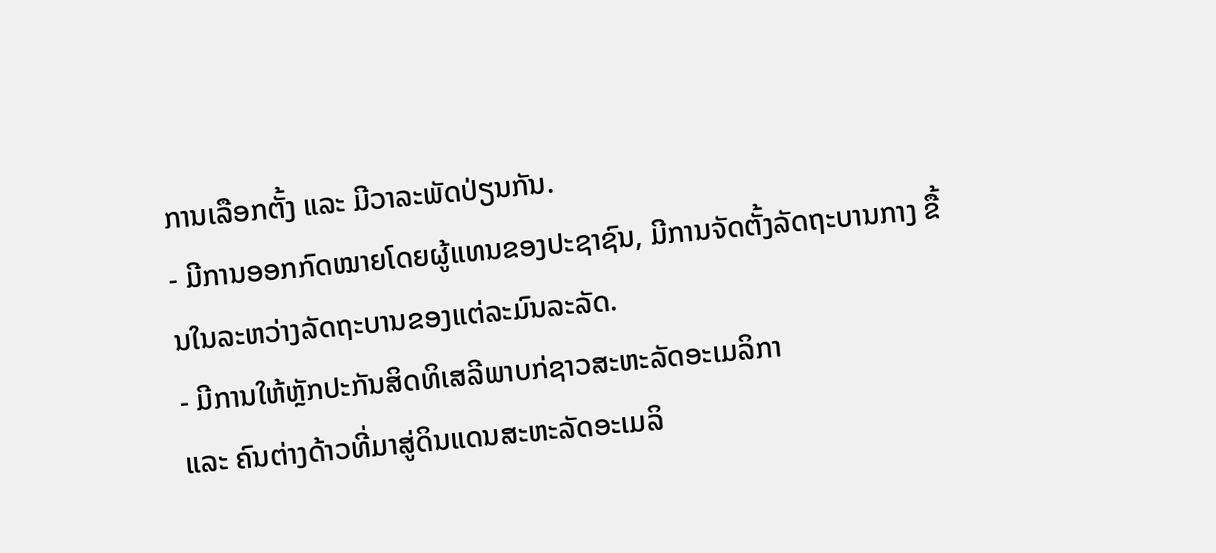ການເລືອກຕັ້ງ ແລະ ມີວາລະພັດປ່ຽນກັນ.
- ມີການອອກກົດໝາຍໂດຍຜູ້ແທນຂອງປະຊາຊົນ, ມີການຈັດຕັ້ງລັດຖະບານກາງ ຂື້ນໃນລະຫວ່າງລັດຖະບານຂອງແຕ່ລະມົນລະລັດ.
- ມີການໃຫ້ຫຼັກປະກັນສິດທິເສລີພາບກ່ຊາວສະຫະລັດອະເມລິກາ
ແລະ ຄົນຕ່າງດ້າວທີ່ມາສູ່ດິນແດນສະຫະລັດອະເມລິ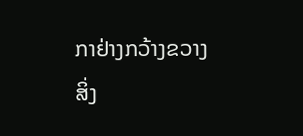ກາຢ່າງກວ້າງຂວາງ
ສິ່ງ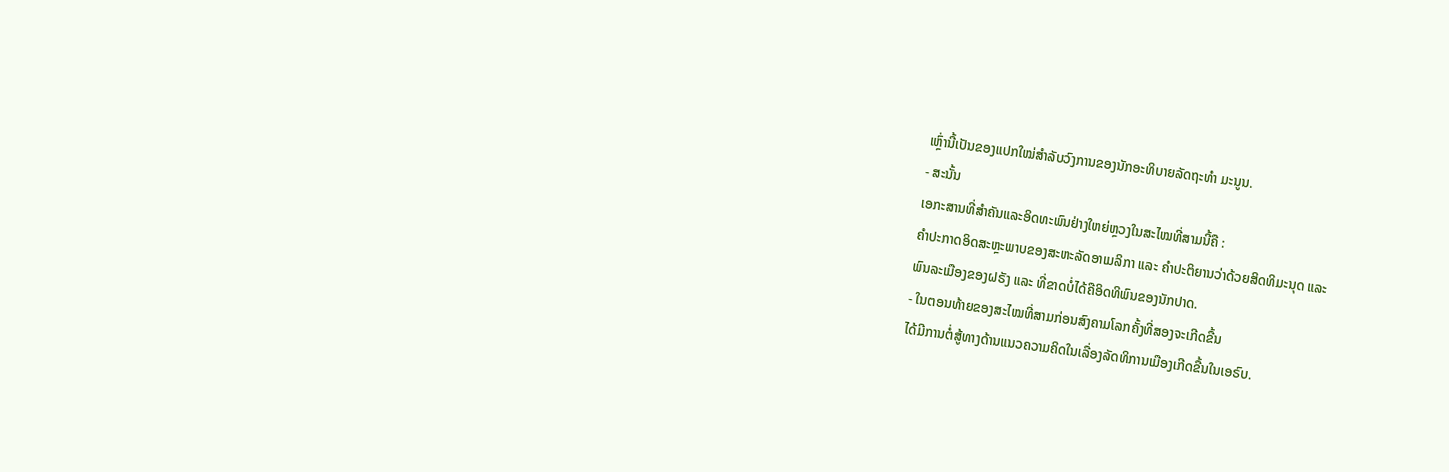ເຫຼົ່ານີ້ເປັນຂອງແປກໃໝ່ສຳລັບວົງການຂອງນັກອະທິບາຍລັດຖະທຳ ມະນູນ.
- ສະນັ້ນ
ເອກະສານທີ່ສຳຄັນແລະອິດທະພົນຢ່າງໃຫຍ່ຫຼວງໃນສະໄໝທີ່ສາມນີ້ຄື :
ຄຳປະກາດອິດສະຫຼະພາບຂອງສະຫະລັດອາເມລິກາ ແລະ ຄຳປະຕິຍານວ່າດ້ວຍສິດທິມະນຸດ ແລະ
ພົນລະເມືອງຂອງຝຣັງ ແລະ ທີ່ຂາດບໍ່ໄດ້ຄືອິດທິພົນຂອງນັກປາດ.
- ໃນຕອນທ້າຍຂອງສະໄໝທີ່ສາມກ່ອນສົງຄາມໂລກຄັ້ງທີ່ສອງຈະເກີດຂື້ນ
ໄດ້ມີການຕໍ່ສູ້ທາງດ້ານແນວຄວາມຄິດໃນເລື່ອງລັດທິການເມືອງເກີດຂື້ນໃນເອຣົບ.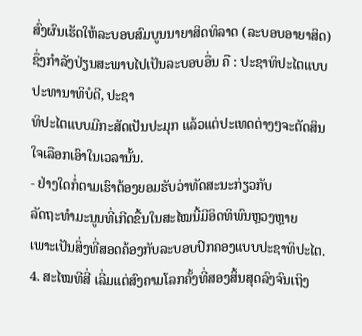ສົ່ງຜົນເຮັດໃຫ້ລະບອບສົມບູນນາຍາສິດທິລາດ (ລະບອບອາຍາສິດ)
ຊຶ່ງກຳລັງປ່ຽນສະພາບໄປເປັນລະບອບອື່ນ ຄື : ປະຊາທິປະໄຕແບບປະທານາທິບໍດີ, ປະຊາ
ທິປະໄຕແບບມີກະສັດເປັນປະມຸກ ແລ້ວແຕ່ປະເທດຕ່າງໆຈະຕັດສິນໃຈເລືອກເອົາໃນເວລານັ້ນ.
- ຢ່າງໃດກໍ່ຕາມເຮົາຕ້ອງຍອມຮັບວ່າທັດສະນະກ່ຽວກັບ
ລັດຖະທຳມະນູນທີ່ເກີດຂື້ນໃນສະໄໝນີ້ມີອິດທິພົນຫຼວງຫຼາຍ
ເພາະເປັນສິ່ງທີ່ສອດຄ້ອງກັບລະບອບປົກຄອງແບບປະຊາທິປະໄຕ.
4. ສະໄໝທີສີ່ ເລີ່ມແຕ່ສົງຄາມໂລກຄັ້ງທີ່ສອງສິ້ນສຸດລົງຈົນເຖິງ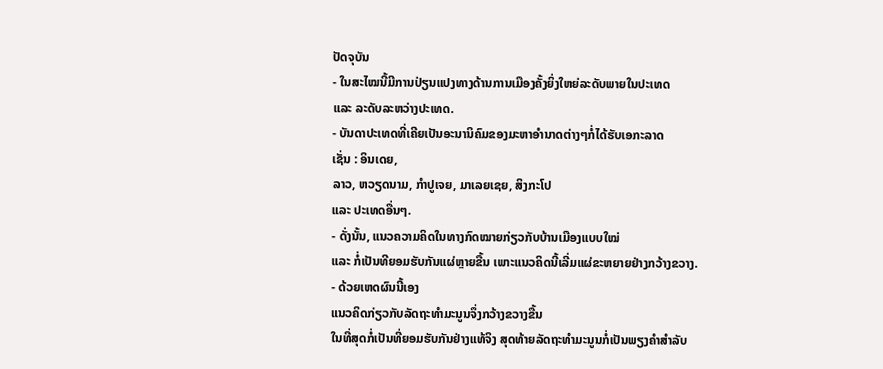ປັດຈຸບັນ
- ໃນສະໄໝນີ້ມີການປ່ຽນແປງທາງດ້ານການເມືອງຄັ້ງຍິ່ງໃຫຍ່ລະດັບພາຍໃນປະເທດ
ແລະ ລະດັບລະຫວ່າງປະເທດ.
- ບັນດາປະເທດທີ່ເຄີຍເປັນອະນານິຄົມຂອງມະຫາອຳນາດຕ່າງໆກໍ່ໄດ້ຮັບເອກະລາດ
ເຊັ່ນ : ອິນເດຍ,
ລາວ, ຫວຽດນາມ, ກຳປູເຈຍ, ມາເລຍເຊຍ, ສິງກະໂປ
ແລະ ປະເທດອື່ນໆ.
- ດັ່ງນັ້ນ, ແນວຄວາມຄິດໃນທາງກົດໝາຍກ່ຽວກັບບ້ານເມືອງແບບໃໝ່
ແລະ ກໍ່ເປັນທີຍອມຮັບກັນແຜ່ຫຼາຍຂື້ນ ເພາະແນວຄິດນີ້ເລີ່ມແຜ່ຂະຫຍາຍຢ່າງກວ້າງຂວາງ.
- ດ້ວຍເຫດຜົນນີ້ເອງ
ແນວຄິດກ່ຽວກັບລັດຖະທຳມະນູນຈຶ່ງກວ້າງຂວາງຂື້ນ
ໃນທີ່ສຸດກໍ່ເປັນທີ່ຍອມຮັບກັນຢ່າງແທ້ຈິງ ສຸດທ້າຍລັດຖະທຳມະນູນກໍ່ເປັນພຽງຄຳສຳລັບ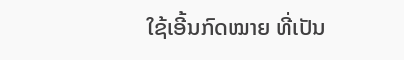ໃຊ້ເອີ້ນກົດໝາຍ ທີ່ເປັນ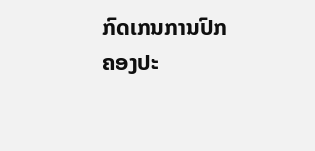ກົດເກນການປົກຄອງປະ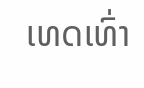ເທດເທົ່າ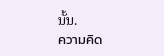ນັ້ນ.
ความคิด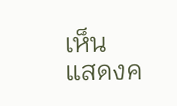เห็น
แสดงค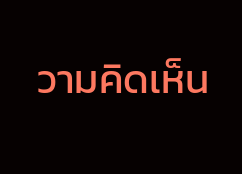วามคิดเห็น